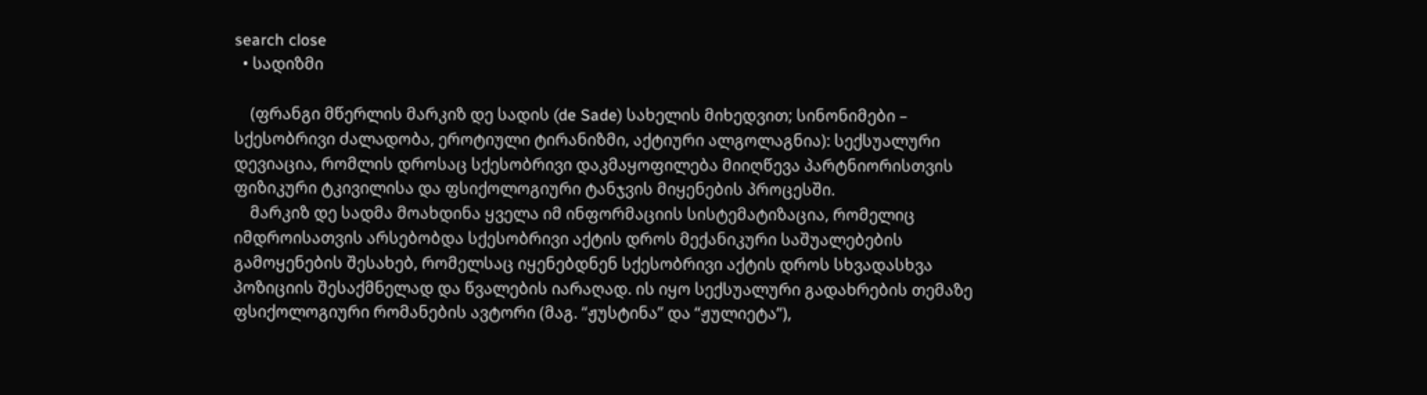search close
  • სადიზმი

    (ფრანგი მწერლის მარკიზ დე სადის (de Sade) სახელის მიხედვით; სინონიმები – სქესობრივი ძალადობა, ეროტიული ტირანიზმი, აქტიური ალგოლაგნია): სექსუალური დევიაცია, რომლის დროსაც სქესობრივი დაკმაყოფილება მიიღწევა პარტნიორისთვის ფიზიკური ტკივილისა და ფსიქოლოგიური ტანჯვის მიყენების პროცესში.
    მარკიზ დე სადმა მოახდინა ყველა იმ ინფორმაციის სისტემატიზაცია, რომელიც იმდროისათვის არსებობდა სქესობრივი აქტის დროს მექანიკური საშუალებების გამოყენების შესახებ, რომელსაც იყენებდნენ სქესობრივი აქტის დროს სხვადასხვა პოზიციის შესაქმნელად და წვალების იარაღად. ის იყო სექსუალური გადახრების თემაზე ფსიქოლოგიური რომანების ავტორი (მაგ. “ჟუსტინა” და “ჟულიეტა”),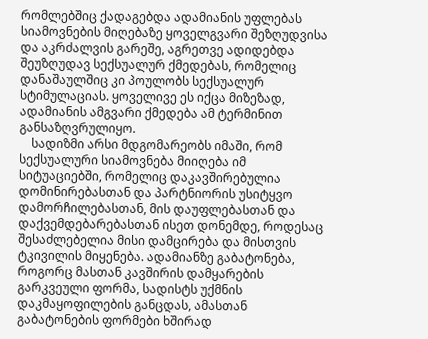რომლებშიც ქადაგებდა ადამიანის უფლებას სიამოვნების მიღებაზე ყოველგვარი შეზღუდვისა და აკრძალვის გარეშე, აგრეთვე ადიდებდა შეუზღუდავ სექსუალურ ქმედებას, რომელიც დანაშაულშიც კი პოულობს სექსუალურ სტიმულაციას. ყოველივე ეს იქცა მიზეზად, ადამიანის ამგვარი ქმედება ამ ტერმინით განსაზღვრულიყო.
    სადიზმი არსი მდგომარეობს იმაში, რომ სექსუალური სიამოვნება მიიღება იმ სიტუაციებში, რომელიც დაკავშირებულია დომინირებასთან და პარტნიორის უსიტყვო დამორჩილებასთან, მის დაუფლებასთან და დაქვემდებარებასთან ისეთ დონემდე, როდესაც შესაძლებელია მისი დამცირება და მისთვის ტკივილის მიყენება. ადამიანზე გაბატონება, როგორც მასთან კავშირის დამყარების გარკვეული ფორმა, სადისტს უქმნის დაკმაყოფილების განცდას, ამასთან გაბატონების ფორმები ხშირად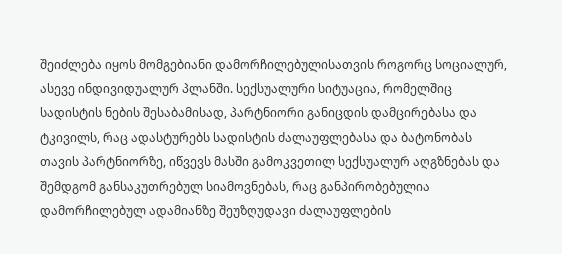შეიძლება იყოს მომგებიანი დამორჩილებულისათვის როგორც სოციალურ, ასევე ინდივიდუალურ პლანში. სექსუალური სიტუაცია, რომელშიც სადისტის ნების შესაბამისად, პარტნიორი განიცდის დამცირებასა და ტკივილს, რაც ადასტურებს სადისტის ძალაუფლებასა და ბატონობას თავის პარტნიორზე, იწვევს მასში გამოკვეთილ სექსუალურ აღგზნებას და შემდგომ განსაკუთრებულ სიამოვნებას, რაც განპირობებულია დამორჩილებულ ადამიანზე შეუზღუდავი ძალაუფლების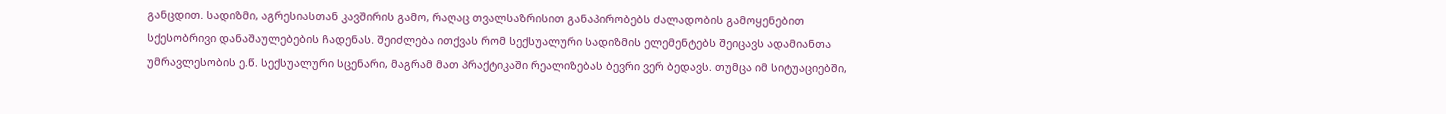განცდით. სადიზმი, აგრესიასთან კავშირის გამო, რაღაც თვალსაზრისით განაპირობებს ძალადობის გამოყენებით სქესობრივი დანაშაულებების ჩადენას. შეიძლება ითქვას რომ სექსუალური სადიზმის ელემენტებს შეიცავს ადამიანთა უმრავლესობის ე.წ. სექსუალური სცენარი, მაგრამ მათ პრაქტიკაში რეალიზებას ბევრი ვერ ბედავს. თუმცა იმ სიტუაციებში,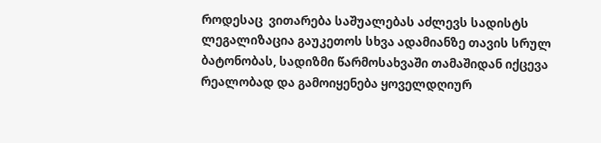როდესაც  ვითარება საშუალებას აძლევს სადისტს ლეგალიზაცია გაუკეთოს სხვა ადამიანზე თავის სრულ ბატონობას, სადიზმი წარმოსახვაში თამაშიდან იქცევა რეალობად და გამოიყენება ყოველდღიურ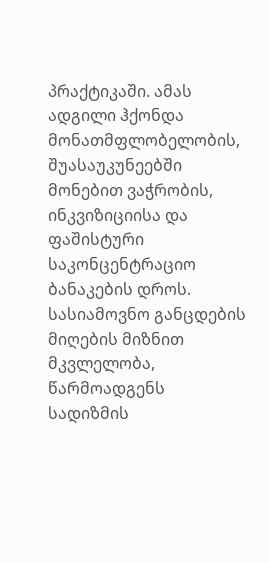პრაქტიკაში. ამას ადგილი ჰქონდა მონათმფლობელობის, შუასაუკუნეებში მონებით ვაჭრობის, ინკვიზიციისა და  ფაშისტური საკონცენტრაციო ბანაკების დროს. სასიამოვნო განცდების მიღების მიზნით მკვლელობა, წარმოადგენს სადიზმის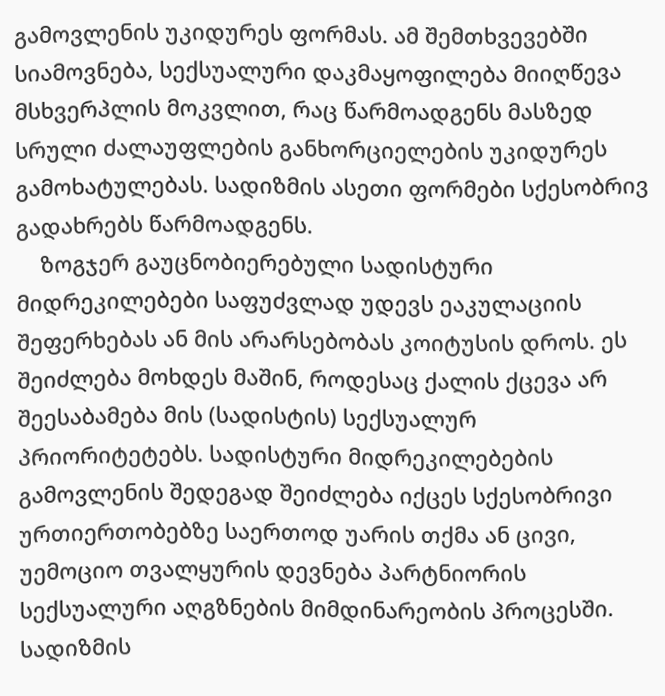გამოვლენის უკიდურეს ფორმას. ამ შემთხვევებში სიამოვნება, სექსუალური დაკმაყოფილება მიიღწევა მსხვერპლის მოკვლით, რაც წარმოადგენს მასზედ სრული ძალაუფლების განხორციელების უკიდურეს გამოხატულებას. სადიზმის ასეთი ფორმები სქესობრივ გადახრებს წარმოადგენს.
    ზოგჯერ გაუცნობიერებული სადისტური მიდრეკილებები საფუძვლად უდევს ეაკულაციის შეფერხებას ან მის არარსებობას კოიტუსის დროს. ეს შეიძლება მოხდეს მაშინ, როდესაც ქალის ქცევა არ შეესაბამება მის (სადისტის) სექსუალურ პრიორიტეტებს. სადისტური მიდრეკილებების გამოვლენის შედეგად შეიძლება იქცეს სქესობრივი ურთიერთობებზე საერთოდ უარის თქმა ან ცივი, უემოციო თვალყურის დევნება პარტნიორის სექსუალური აღგზნების მიმდინარეობის პროცესში. სადიზმის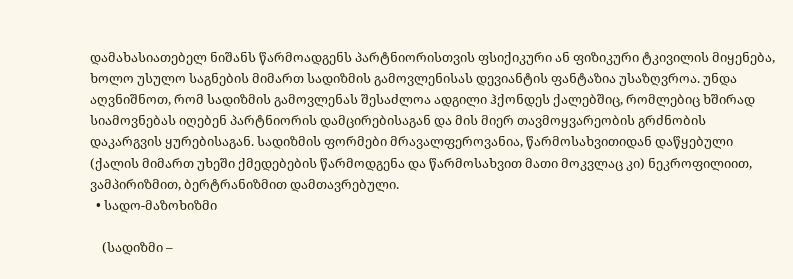დამახასიათებელ ნიშანს წარმოადგენს პარტნიორისთვის ფსიქიკური ან ფიზიკური ტკივილის მიყენება, ხოლო უსულო საგნების მიმართ სადიზმის გამოვლენისას დევიანტის ფანტაზია უსაზღვროა. უნდა აღვნიშნოთ, რომ სადიზმის გამოვლენას შესაძლოა ადგილი ჰქონდეს ქალებშიც, რომლებიც ხშირად სიამოვნებას იღებენ პარტნიორის დამცირებისაგან და მის მიერ თავმოყვარეობის გრძნობის დაკარგვის ყურებისაგან. სადიზმის ფორმები მრავალფეროვანია, წარმოსახვითიდან დაწყებული (ქალის მიმართ უხეში ქმედებების წარმოდგენა და წარმოსახვით მათი მოკვლაც კი) ნეკროფილიით, ვამპირიზმით, ბერტრანიზმით დამთავრებული.
  • სადო-მაზოხიზმი

    (სადიზმი –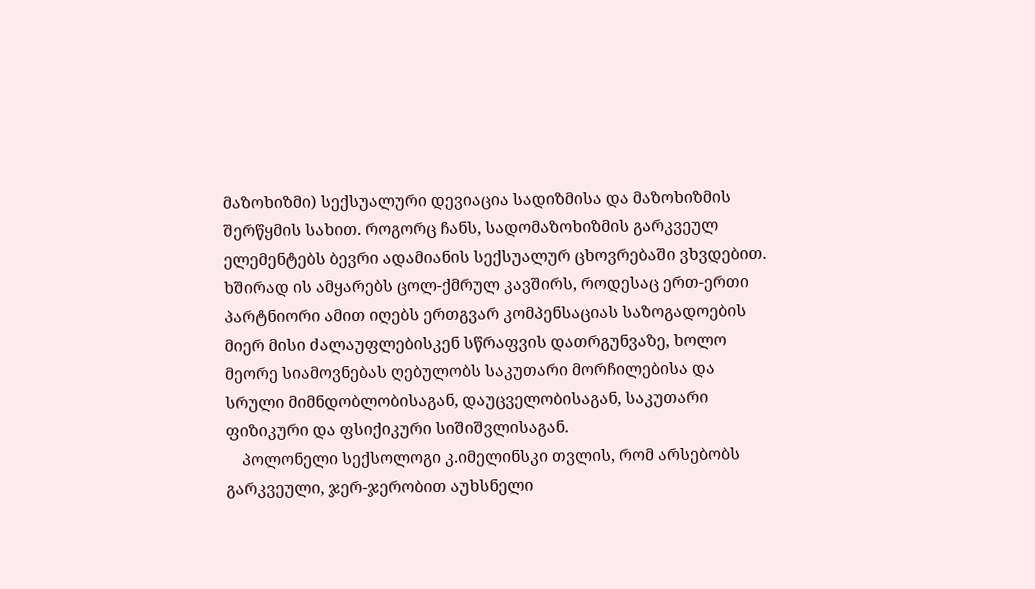მაზოხიზმი) სექსუალური დევიაცია სადიზმისა და მაზოხიზმის შერწყმის სახით. როგორც ჩანს, სადომაზოხიზმის გარკვეულ ელემენტებს ბევრი ადამიანის სექსუალურ ცხოვრებაში ვხვდებით. ხშირად ის ამყარებს ცოლ-ქმრულ კავშირს, როდესაც ერთ-ერთი პარტნიორი ამით იღებს ერთგვარ კომპენსაციას საზოგადოების მიერ მისი ძალაუფლებისკენ სწრაფვის დათრგუნვაზე, ხოლო მეორე სიამოვნებას ღებულობს საკუთარი მორჩილებისა და სრული მიმნდობლობისაგან, დაუცველობისაგან, საკუთარი ფიზიკური და ფსიქიკური სიშიშვლისაგან.
    პოლონელი სექსოლოგი კ.იმელინსკი თვლის, რომ არსებობს გარკვეული, ჯერ-ჯერობით აუხსნელი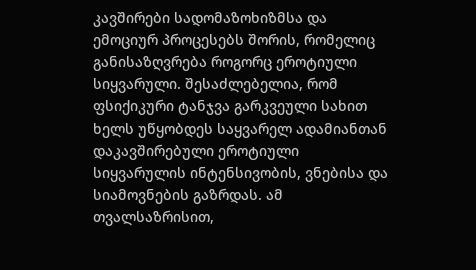კავშირები სადომაზოხიზმსა და ემოციურ პროცესებს შორის, რომელიც განისაზღვრება როგორც ეროტიული სიყვარული. შესაძლებელია, რომ ფსიქიკური ტანჯვა გარკვეული სახით ხელს უწყობდეს საყვარელ ადამიანთან დაკავშირებული ეროტიული სიყვარულის ინტენსივობის, ვნებისა და სიამოვნების გაზრდას. ამ თვალსაზრისით,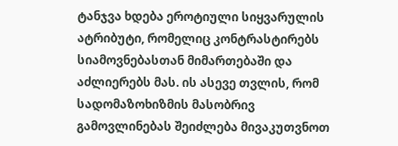ტანჯვა ხდება ეროტიული სიყვარულის ატრიბუტი, რომელიც კონტრასტირებს სიამოვნებასთან მიმართებაში და აძლიერებს მას. ის ასევე თვლის, რომ სადომაზოხიზმის მასობრივ გამოვლინებას შეიძლება მივაკუთვნოთ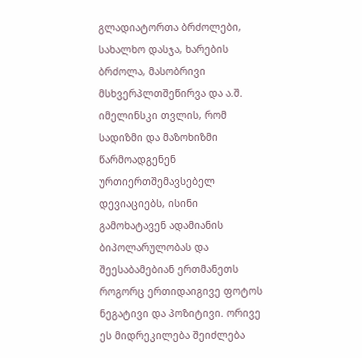გლადიატორთა ბრძოლები, სახალხო დასჯა, ხარების ბრძოლა, მასობრივი მსხვერპლთშეწირვა და ა.შ. იმელინსკი თვლის, რომ სადიზმი და მაზოხიზმი წარმოადგენენ ურთიერთშემავსებელ დევიაციებს, ისინი გამოხატავენ ადამიანის ბიპოლარულობას და შეესაბამებიან ერთმანეთს როგორც ერთიდაიგივე ფოტოს ნეგატივი და პოზიტივი. ორივე ეს მიდრეკილება შეიძლება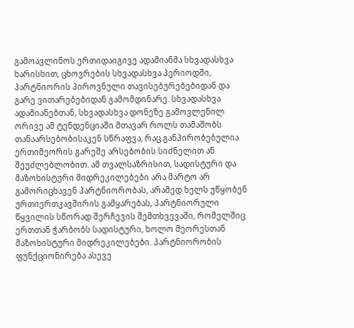გამოავლინოს ერთიდაიგივე ადამიანმა სხვადასხვა ხარისხით, ცხოვრების სხვადასხვა პერიოდში, პარტნიორის პიროვნული თავისებურებებიდან და გარე ვითარებებიდან გამომდინარე. სხვადასხვა ადამიანებთან, სხვადასხვა დონეზე გამოვლენილ ორივე ამ ტენდენციაში მთავარ როლს თამაშობს თანაარსებობისაკენ სწრაფვა, რაც განპირობებულია ერთიმეორის გარეშე არსებობის სიძნელით ან შეუძლებლობით. ამ თვალსაზრისით, სადისტური და მაზოხისტური მიდრეკილებები არა მარტო არ გამორიცხავენ პარტნიორობას, არამედ ხელს უწყობენ ურთიერთკავშირის გამყარებას, პარტნიორული წყვილის სწორად შერჩევის შემთხვევაში, რომელშიც ერთთან ჭარბობს სადისტური, ხოლო მეორესთან მაზოხისტური მიდრეკილებები. პარტნიორობის ფუნქციონირება ასევე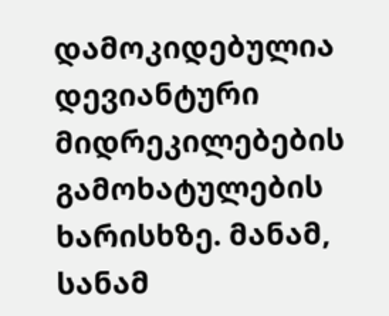დამოკიდებულია დევიანტური მიდრეკილებების გამოხატულების ხარისხზე. მანამ, სანამ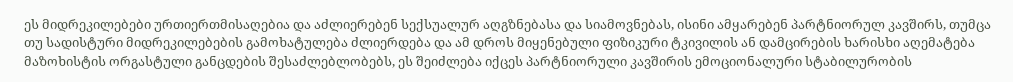ეს მიდრეკილებები ურთიერთმისაღებია და აძლიერებენ სექსუალურ აღგზნებასა და სიამოვნებას, ისინი ამყარებენ პარტნიორულ კავშირს, თუმცა თუ სადისტური მიდრეკილებების გამოხატულება ძლიერდება და ამ დროს მიყენებული ფიზიკური ტკივილის ან დამცირების ხარისხი აღემატება მაზოხისტის ორგასტული განცდების შესაძლებლობებს, ეს შეიძლება იქცეს პარტნიორული კავშირის ემოციონალური სტაბილურობის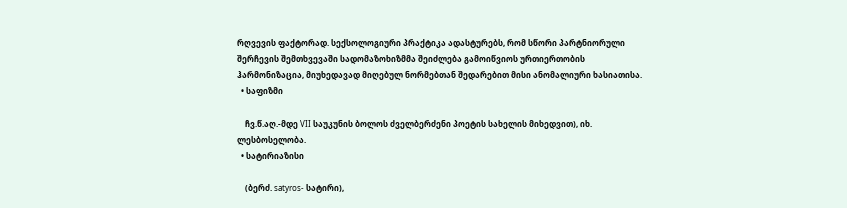რღვევის ფაქტორად. სექსოლოგიური პრაქტიკა ადასტურებს, რომ სწორი პარტნიორული შერჩევის შემთხვევაში სადომაზოხიზმმა შეიძლება გამოიწვიოს ურთიერთობის ჰარმონიზაცია, მიუხედავად მიღებულ ნორმებთან შედარებით მისი ანომალიური ხასიათისა.
  • საფიზმი

    ჩვ.წ.აღ.-მდე VII საუკუნის ბოლოს ძველბერძენი პოეტის სახელის მიხედვით), იხ. ლესბოსელობა.
  • სატირიაზისი

    (ბერძ. satyros- სატირი),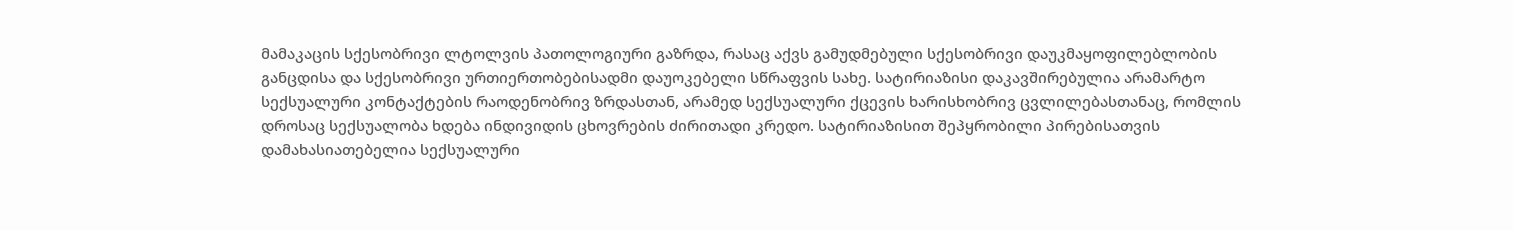მამაკაცის სქესობრივი ლტოლვის პათოლოგიური გაზრდა, რასაც აქვს გამუდმებული სქესობრივი დაუკმაყოფილებლობის განცდისა და სქესობრივი ურთიერთობებისადმი დაუოკებელი სწრაფვის სახე. სატირიაზისი დაკავშირებულია არამარტო სექსუალური კონტაქტების რაოდენობრივ ზრდასთან, არამედ სექსუალური ქცევის ხარისხობრივ ცვლილებასთანაც, რომლის დროსაც სექსუალობა ხდება ინდივიდის ცხოვრების ძირითადი კრედო. სატირიაზისით შეპყრობილი პირებისათვის დამახასიათებელია სექსუალური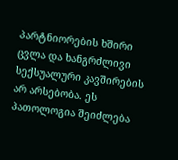პარტნიორების ხშირი ცვლა და ხანგრძლივი სექსუალური კავშირების არ არსებობა. ეს პათოლოგია შეიძლება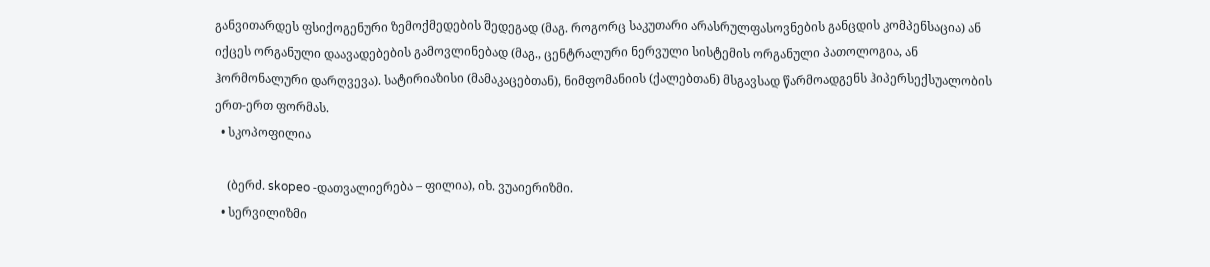განვითარდეს ფსიქოგენური ზემოქმედების შედეგად (მაგ. როგორც საკუთარი არასრულფასოვნების განცდის კომპენსაცია) ან იქცეს ორგანული დაავადებების გამოვლინებად (მაგ., ცენტრალური ნერვული სისტემის ორგანული პათოლოგია, ან ჰორმონალური დარღვევა). სატირიაზისი (მამაკაცებთან), ნიმფომანიის (ქალებთან) მსგავსად წარმოადგენს ჰიპერსექსუალობის ერთ-ერთ ფორმას.
  • სკოპოფილია

    (ბერძ. skopeo -დათვალიერება – ფილია), იხ. ვუაიერიზმი.
  • სერვილიზმი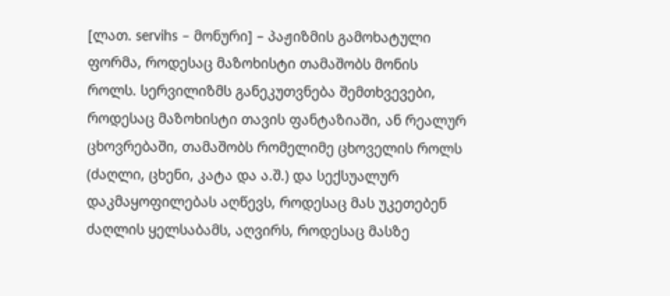[ლათ. servihs – მონური] – პაჟიზმის გამოხატული ფორმა, როდესაც მაზოხისტი თამაშობს მონის როლს. სერვილიზმს განეკუთვნება შემთხვევები, როდესაც მაზოხისტი თავის ფანტაზიაში, ან რეალურ ცხოვრებაში, თამაშობს რომელიმე ცხოველის როლს (ძაღლი, ცხენი, კატა და ა.შ.) და სექსუალურ დაკმაყოფილებას აღწევს, როდესაც მას უკეთებენ ძაღლის ყელსაბამს, აღვირს, როდესაც მასზე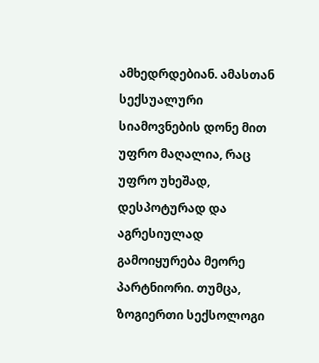ამხედრდებიან. ამასთან სექსუალური სიამოვნების დონე მით უფრო მაღალია, რაც უფრო უხეშად, დესპოტურად და აგრესიულად გამოიყურება მეორე პარტნიორი. თუმცა, ზოგიერთი სექსოლოგი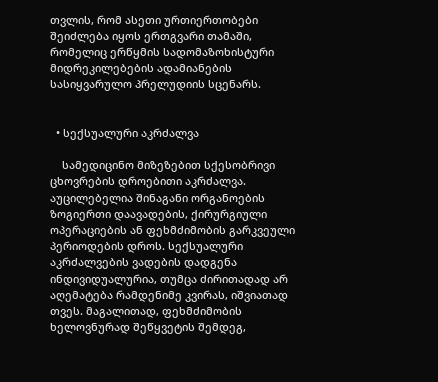თვლის, რომ ასეთი ურთიერთობები შეიძლება იყოს ერთგვარი თამაში, რომელიც ერწყმის სადომაზოხისტური მიდრეკილებების ადამიანების სასიყვარულო პრელუდიის სცენარს.


  • სექსუალური აკრძალვა

    სამედიცინო მიზეზებით სქესობრივი ცხოვრების დროებითი აკრძალვა. აუცილებელია შინაგანი ორგანოების ზოგიერთი დაავადების, ქირურგიული ოპერაციების ან ფეხმძიმობის გარკვეული პერიოდების დროს. სექსუალური აკრძალვების ვადების დადგენა ინდივიდუალურია, თუმცა ძირითადად არ აღემატება რამდენიმე კვირას, იშვიათად თვეს. მაგალითად, ფეხმძიმობის ხელოვნურად შეწყვეტის შემდეგ,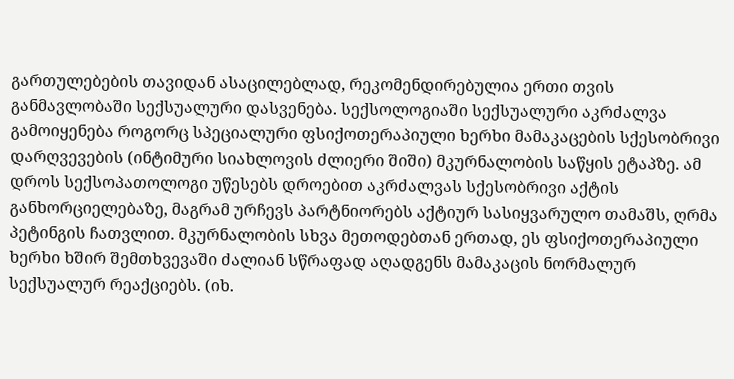გართულებების თავიდან ასაცილებლად, რეკომენდირებულია ერთი თვის განმავლობაში სექსუალური დასვენება. სექსოლოგიაში სექსუალური აკრძალვა გამოიყენება როგორც სპეციალური ფსიქოთერაპიული ხერხი მამაკაცების სქესობრივი დარღვევების (ინტიმური სიახლოვის ძლიერი შიში) მკურნალობის საწყის ეტაპზე. ამ დროს სექსოპათოლოგი უწესებს დროებით აკრძალვას სქესობრივი აქტის განხორციელებაზე, მაგრამ ურჩევს პარტნიორებს აქტიურ სასიყვარულო თამაშს, ღრმა პეტინგის ჩათვლით. მკურნალობის სხვა მეთოდებთან ერთად, ეს ფსიქოთერაპიული ხერხი ხშირ შემთხვევაში ძალიან სწრაფად აღადგენს მამაკაცის ნორმალურ სექსუალურ რეაქციებს. (იხ.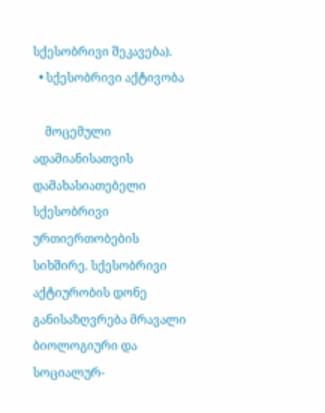სქესობრივი შეკავება).
  • სქესობრივი აქტივობა

    მოცემული ადამიანისათვის დამახასიათებელი სქესობრივი ურთიერთობების სიხშირე. სქესობრივი აქტიურობის დონე განისაზღვრება მრავალი ბიოლოგიური და სოციალურ-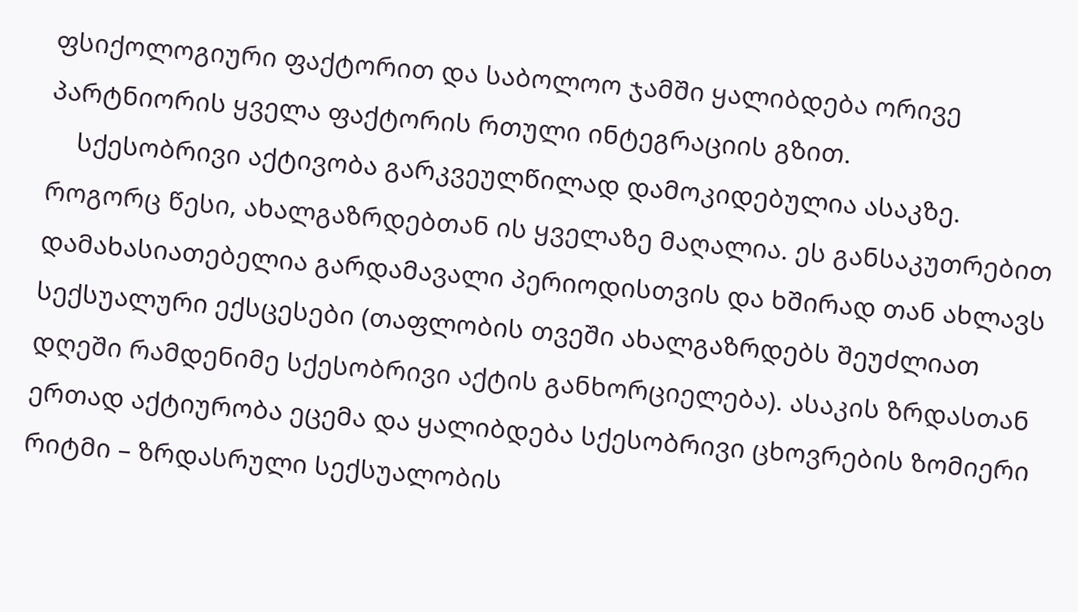ფსიქოლოგიური ფაქტორით და საბოლოო ჯამში ყალიბდება ორივე პარტნიორის ყველა ფაქტორის რთული ინტეგრაციის გზით.
    სქესობრივი აქტივობა გარკვეულწილად დამოკიდებულია ასაკზე. როგორც წესი, ახალგაზრდებთან ის ყველაზე მაღალია. ეს განსაკუთრებით დამახასიათებელია გარდამავალი პერიოდისთვის და ხშირად თან ახლავს სექსუალური ექსცესები (თაფლობის თვეში ახალგაზრდებს შეუძლიათ დღეში რამდენიმე სქესობრივი აქტის განხორციელება). ასაკის ზრდასთან ერთად აქტიურობა ეცემა და ყალიბდება სქესობრივი ცხოვრების ზომიერი რიტმი – ზრდასრული სექსუალობის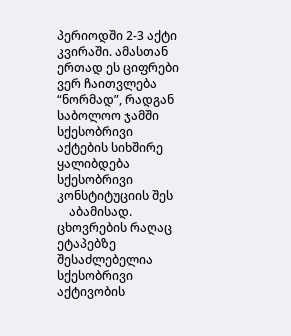პერიოდში 2-3 აქტი კვირაში. ამასთან ერთად ეს ციფრები ვერ ჩაითვლება “ნორმად”, რადგან საბოლოო ჯამში სქესობრივი აქტების სიხშირე ყალიბდება სქესობრივი კონსტიტუციის შეს
    აბამისად. ცხოვრების რაღაც ეტაპებზე შესაძლებელია სქესობრივი აქტივობის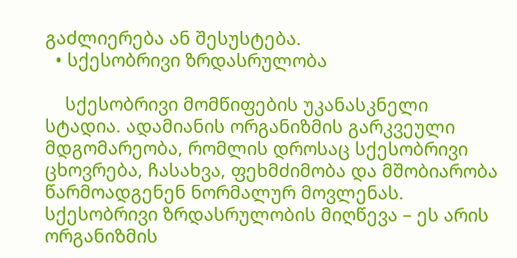გაძლიერება ან შესუსტება.
  • სქესობრივი ზრდასრულობა

    სქესობრივი მომწიფების უკანასკნელი სტადია. ადამიანის ორგანიზმის გარკვეული მდგომარეობა, რომლის დროსაც სქესობრივი ცხოვრება, ჩასახვა, ფეხმძიმობა და მშობიარობა წარმოადგენენ ნორმალურ მოვლენას. სქესობრივი ზრდასრულობის მიღწევა – ეს არის ორგანიზმის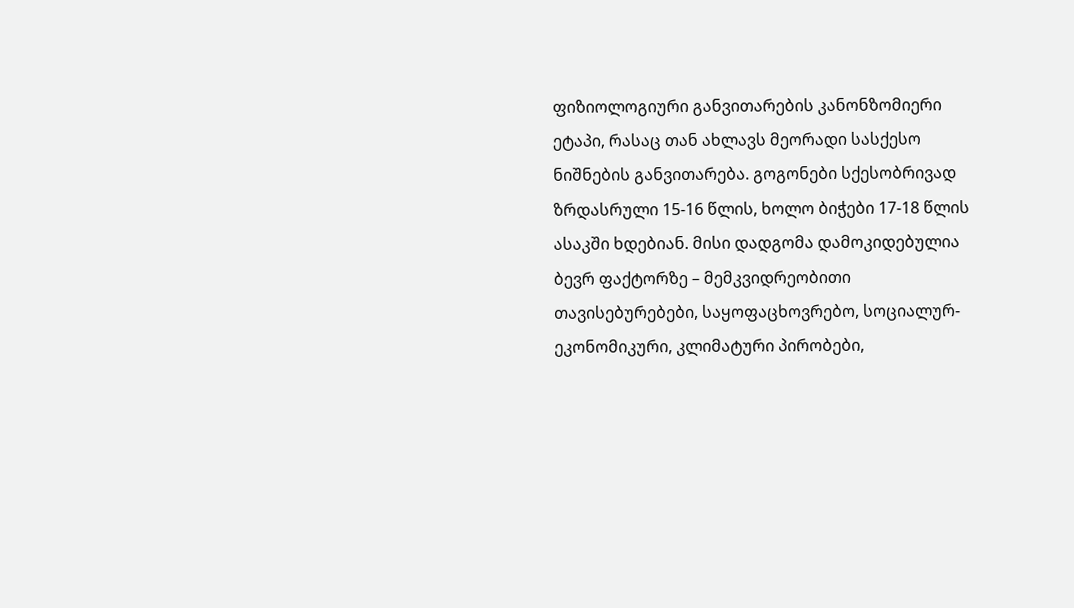ფიზიოლოგიური განვითარების კანონზომიერი ეტაპი, რასაც თან ახლავს მეორადი სასქესო ნიშნების განვითარება. გოგონები სქესობრივად ზრდასრული 15-16 წლის, ხოლო ბიჭები 17-18 წლის ასაკში ხდებიან. მისი დადგომა დამოკიდებულია ბევრ ფაქტორზე – მემკვიდრეობითი თავისებურებები, საყოფაცხოვრებო, სოციალურ-ეკონომიკური, კლიმატური პირობები,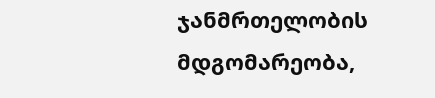ჯანმრთელობის მდგომარეობა,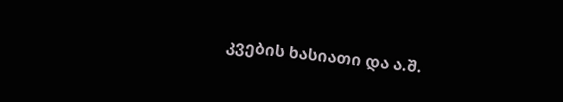კვების ხასიათი და ა.შ.